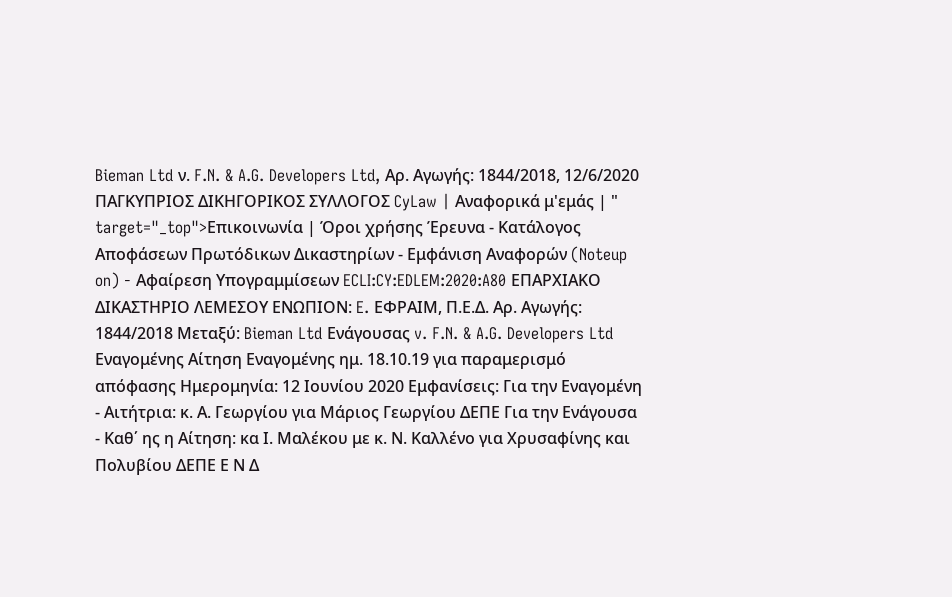Bieman Ltd ν. F.N. & A.G. Developers Ltd, Αρ. Αγωγής: 1844/2018, 12/6/2020 ΠΑΓΚΥΠΡΙΟΣ ΔΙΚΗΓΟΡΙΚΟΣ ΣΥΛΛΟΓΟΣ CyLaw | Αναφορικά μ'εμάς | " target="_top">Επικοινωνία | Όροι χρήσης Έρευνα - Κατάλογος Αποφάσεων Πρωτόδικων Δικαστηρίων - Εμφάνιση Αναφορών (Noteup on) - Αφαίρεση Υπογραμμίσεων ECLI:CY:EDLEM:2020:A80 ΕΠΑΡΧΙΑΚΟ ΔΙΚΑΣΤΗΡΙΟ ΛΕΜΕΣΟΥ ΕΝΩΠΙΟΝ: E. ΕΦΡΑΙΜ, Π.Ε.Δ. Αρ. Αγωγής: 1844/2018 Μεταξύ: Bieman Ltd Ενάγουσας v. F.N. & A.G. Developers Ltd Εναγομένης Αίτηση Εναγομένης ημ. 18.10.19 για παραμερισμό απόφασης Ημερομηνία: 12 Ιουνίου 2020 Εμφανίσεις: Για την Εναγομένη - Αιτήτρια: κ. Α. Γεωργίου για Μάριος Γεωργίου ΔΕΠΕ Για την Ενάγουσα - Καθ΄ ης η Αίτηση: κα Ι. Μαλέκου με κ. Ν. Καλλένο για Χρυσαφίνης και Πολυβίου ΔΕΠΕ Ε Ν Δ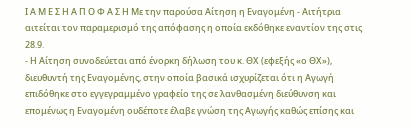Ι Α Μ Ε Σ Η Α Π Ο Φ Α Σ Η Με την παρούσα Αίτηση η Εναγομένη - Αιτήτρια αιτείται τον παραμερισμό της απόφασης η οποία εκδόθηκε εναντίον της στις 28.9.
- Η Αίτηση συνοδεύεται από ένορκη δήλωση του κ. ΘΧ (εφεξής «ο ΘΧ»), διευθυντή της Εναγομένης, στην οποία βασικά ισχυρίζεται ότι η Αγωγή επιδόθηκε στο εγγεγραμμένο γραφείο της σε λανθασμένη διεύθυνση και επομένως η Εναγομένη ουδέποτε έλαβε γνώση της Αγωγής καθώς επίσης και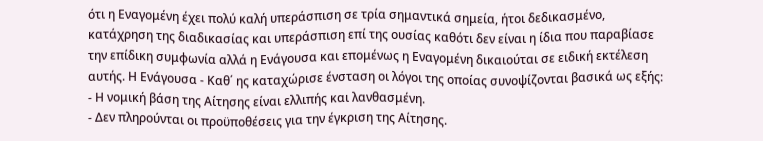ότι η Εναγομένη έχει πολύ καλή υπεράσπιση σε τρία σημαντικά σημεία, ήτοι δεδικασμένο, κατάχρηση της διαδικασίας και υπεράσπιση επί της ουσίας καθότι δεν είναι η ίδια που παραβίασε την επίδικη συμφωνία αλλά η Ενάγουσα και επομένως η Εναγομένη δικαιούται σε ειδική εκτέλεση αυτής. Η Ενάγουσα - Καθ΄ ης καταχώρισε ένσταση οι λόγοι της οποίας συνοψίζονται βασικά ως εξής:
- Η νομική βάση της Αίτησης είναι ελλιπής και λανθασμένη.
- Δεν πληρούνται οι προϋποθέσεις για την έγκριση της Αίτησης.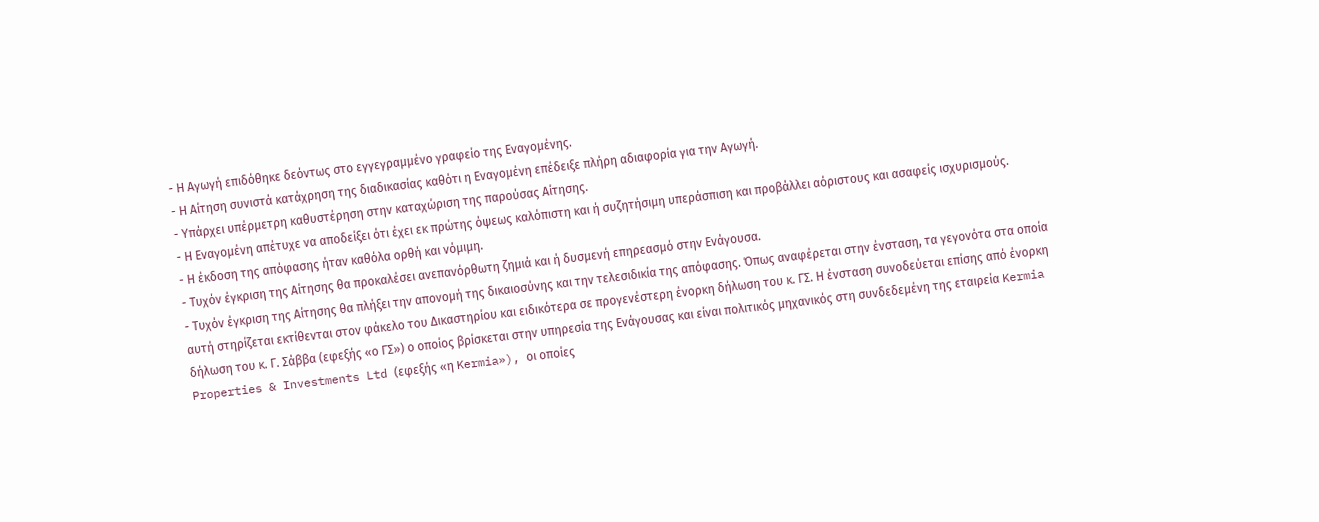- Η Αγωγή επιδόθηκε δεόντως στο εγγεγραμμένο γραφείο της Εναγομένης.
- Η Αίτηση συνιστά κατάχρηση της διαδικασίας καθότι η Εναγομένη επέδειξε πλήρη αδιαφορία για την Αγωγή.
- Υπάρχει υπέρμετρη καθυστέρηση στην καταχώριση της παρούσας Αίτησης.
- Η Εναγομένη απέτυχε να αποδείξει ότι έχει εκ πρώτης όψεως καλόπιστη και ή συζητήσιμη υπεράσπιση και προβάλλει αόριστους και ασαφείς ισχυρισμούς.
- Η έκδοση της απόφασης ήταν καθόλα ορθή και νόμιμη.
- Τυχόν έγκριση της Αίτησης θα προκαλέσει ανεπανόρθωτη ζημιά και ή δυσμενή επηρεασμό στην Ενάγουσα.
- Τυχόν έγκριση της Αίτησης θα πλήξει την απονομή της δικαιοσύνης και την τελεσιδικία της απόφασης. Όπως αναφέρεται στην ένσταση, τα γεγονότα στα οποία αυτή στηρίζεται εκτίθενται στον φάκελο του Δικαστηρίου και ειδικότερα σε προγενέστερη ένορκη δήλωση του κ. ΓΣ. Η ένσταση συνοδεύεται επίσης από ένορκη δήλωση του κ. Γ. Σάββα (εφεξής «ο ΓΣ») ο οποίος βρίσκεται στην υπηρεσία της Ενάγουσας και είναι πολιτικός μηχανικός στη συνδεδεμένη της εταιρεία Kermia Properties & Investments Ltd (εφεξής «η Kermia»), οι οποίες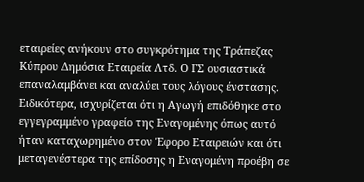εταιρείες ανήκουν στο συγκρότημα της Τράπεζας Κύπρου Δημόσια Εταιρεία Λτδ. Ο ΓΣ ουσιαστικά επαναλαμβάνει και αναλύει τους λόγους ένστασης. Ειδικότερα, ισχυρίζεται ότι η Αγωγή επιδόθηκε στο εγγεγραμμένο γραφείο της Εναγομένης όπως αυτό ήταν καταχωρημένο στον Έφορο Εταιρειών και ότι μεταγενέστερα της επίδοσης η Εναγομένη προέβη σε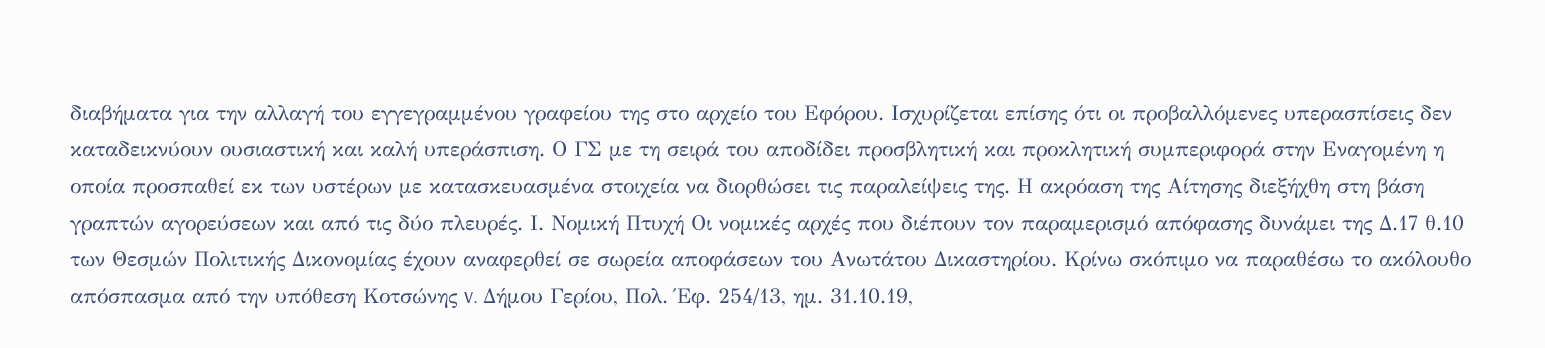διαβήματα για την αλλαγή του εγγεγραμμένου γραφείου της στο αρχείο του Εφόρου. Ισχυρίζεται επίσης ότι οι προβαλλόμενες υπερασπίσεις δεν καταδεικνύουν ουσιαστική και καλή υπεράσπιση. Ο ΓΣ με τη σειρά του αποδίδει προσβλητική και προκλητική συμπεριφορά στην Εναγομένη η οποία προσπαθεί εκ των υστέρων με κατασκευασμένα στοιχεία να διορθώσει τις παραλείψεις της. Η ακρόαση της Αίτησης διεξήχθη στη βάση γραπτών αγορεύσεων και από τις δύο πλευρές. Ι. Νομική Πτυχή Οι νομικές αρχές που διέπουν τον παραμερισμό απόφασης δυνάμει της Δ.17 θ.10 των Θεσμών Πολιτικής Δικονομίας έχουν αναφερθεί σε σωρεία αποφάσεων του Ανωτάτου Δικαστηρίου. Κρίνω σκόπιμο να παραθέσω το ακόλουθο απόσπασμα από την υπόθεση Κοτσώνης v. Δήμου Γερίου, Πολ. Έφ. 254/13, ημ. 31.10.19,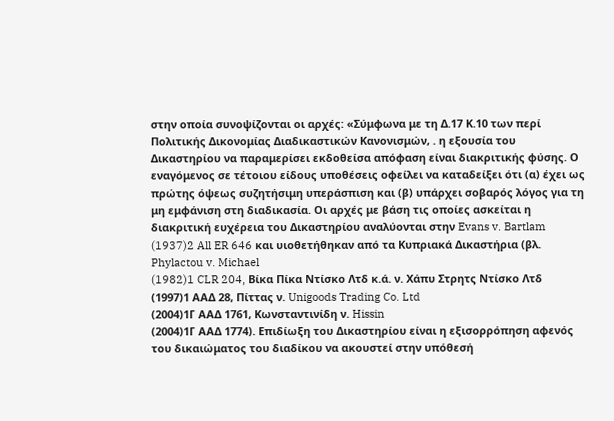στην οποία συνοψίζονται οι αρχές: «Σύμφωνα με τη Δ.17 Κ.10 των περί Πολιτικής Δικονομίας Διαδικαστικών Κανονισμών, . η εξουσία του Δικαστηρίου να παραμερίσει εκδοθείσα απόφαση είναι διακριτικής φύσης. Ο εναγόμενος σε τέτοιου είδους υποθέσεις οφείλει να καταδείξει ότι (α) έχει ως πρώτης όψεως συζητήσιμη υπεράσπιση και (β) υπάρχει σοβαρός λόγος για τη μη εμφάνιση στη διαδικασία. Οι αρχές με βάση τις οποίες ασκείται η διακριτική ευχέρεια του Δικαστηρίου αναλύονται στην Evans v. Bartlam
(1937)2 All ER 646 και υιοθετήθηκαν από τα Κυπριακά Δικαστήρια (βλ. Phylactou v. Michael
(1982)1 CLR 204, Βίκα Πίκα Ντίσκο Λτδ κ.ά. ν. Χάπυ Στρητς Ντίσκο Λτδ
(1997)1 ΑΑΔ 28, Πίττας ν. Unigoods Trading Co. Ltd
(2004)1Γ ΑΑΔ 1761, Κωνσταντινίδη ν. Hissin
(2004)1Γ ΑΑΔ 1774). Επιδίωξη του Δικαστηρίου είναι η εξισορρόπηση αφενός του δικαιώματος του διαδίκου να ακουστεί στην υπόθεσή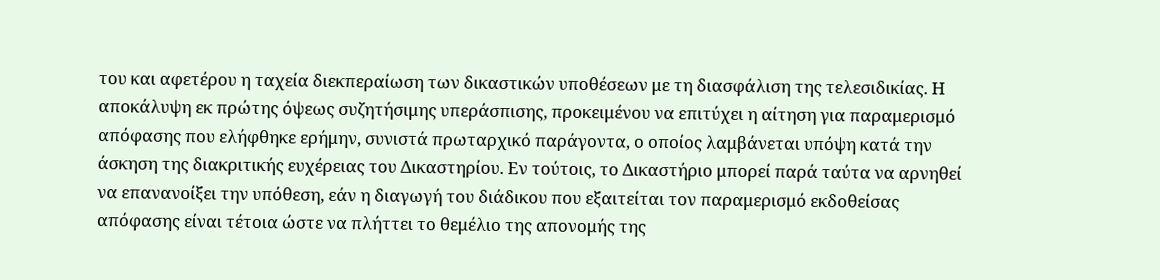του και αφετέρου η ταχεία διεκπεραίωση των δικαστικών υποθέσεων με τη διασφάλιση της τελεσιδικίας. Η αποκάλυψη εκ πρώτης όψεως συζητήσιμης υπεράσπισης, προκειμένου να επιτύχει η αίτηση για παραμερισμό απόφασης που ελήφθηκε ερήμην, συνιστά πρωταρχικό παράγοντα, ο οποίος λαμβάνεται υπόψη κατά την άσκηση της διακριτικής ευχέρειας του Δικαστηρίου. Εν τούτοις, το Δικαστήριο μπορεί παρά ταύτα να αρνηθεί να επανανοίξει την υπόθεση, εάν η διαγωγή του διάδικου που εξαιτείται τον παραμερισμό εκδοθείσας απόφασης είναι τέτοια ώστε να πλήττει το θεμέλιο της απονομής της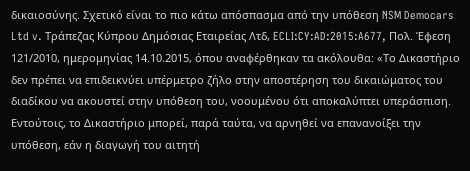δικαιοσύνης. Σχετικό είναι το πιο κάτω απόσπασμα από την υπόθεση NSM Democars Ltd v. Τράπεζας Κύπρου Δημόσιας Εταιρείας Λτδ, ECLI:CY:AD:2015:A677, Πολ. Έφεση 121/2010, ημερομηνίας 14.10.2015, όπου αναφέρθηκαν τα ακόλουθα: «Το Δικαστήριο δεν πρέπει να επιδεικνύει υπέρμετρο ζήλο στην αποστέρηση του δικαιώματος του διαδίκου να ακουστεί στην υπόθεση του, νοουμένου ότι αποκαλύπτει υπεράσπιση. Εντούτοις, το Δικαστήριο μπορεί, παρά ταύτα, να αρνηθεί να επανανοίξει την υπόθεση, εάν η διαγωγή του αιτητή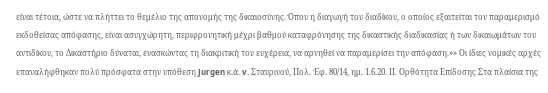είναι τέτοια, ώστε να πλήττει το θεμέλιο της απονομής της δικαιοσύνης. Όπου η διαγωγή του διαδίκου, ο οποίος εξαιτείται τον παραμερισμό εκδοθείσας απόφασης, είναι ασυγχώρητη, περιφρονητική μέχρι βαθμού καταφρόνησης της δικαστικής διαδικασίας ή των δικαιωμάτων του αντιδίκου, το Δικαστήριο δύναται, ενασκώντας τη διακριτική του ευχέρεια, να αρνηθεί να παραμερίσει την απόφαση.»» Οι ίδιες νομικές αρχές επαναλήφθηκαν πολύ πρόσφατα στην υπόθεση Jurgen κ.ά. v. Σταυρινού, Πολ. Έφ. 80/14, ημ. 1.6.20. ΙΙ. Ορθότητα Επίδοσης Στα πλαίσια της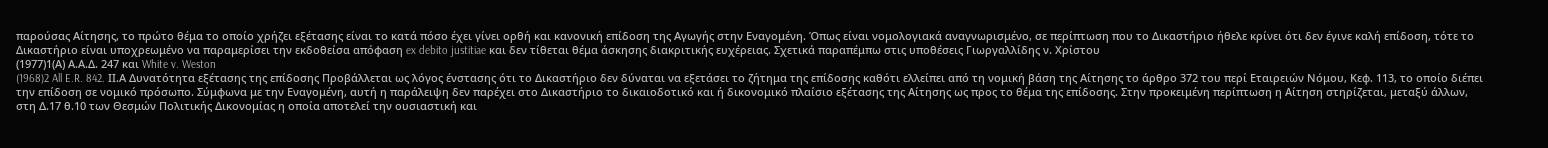παρούσας Αίτησης, το πρώτο θέμα το οποίο χρήζει εξέτασης είναι το κατά πόσο έχει γίνει ορθή και κανονική επίδοση της Αγωγής στην Εναγομένη. Όπως είναι νομολογιακά αναγνωρισμένο, σε περίπτωση που το Δικαστήριο ήθελε κρίνει ότι δεν έγινε καλή επίδοση, τότε το Δικαστήριο είναι υποχρεωμένο να παραμερίσει την εκδοθείσα απόφαση ex debito justitiae και δεν τίθεται θέμα άσκησης διακριτικής ευχέρειας. Σχετικά παραπέμπω στις υποθέσεις Γιωργαλλίδης ν. Χρίστου
(1977)1(Α) Α.Α.Δ. 247 και White v. Weston
(1968)2 All E.R. 842. ΙΙ.Α Δυνατότητα εξέτασης της επίδοσης Προβάλλεται ως λόγος ένστασης ότι το Δικαστήριο δεν δύναται να εξετάσει το ζήτημα της επίδοσης καθότι ελλείπει από τη νομική βάση της Αίτησης το άρθρο 372 του περί Εταιρειών Νόμου, Κεφ. 113, το οποίο διέπει την επίδοση σε νομικό πρόσωπο. Σύμφωνα με την Εναγομένη, αυτή η παράλειψη δεν παρέχει στο Δικαστήριο το δικαιοδοτικό και ή δικονομικό πλαίσιο εξέτασης της Αίτησης ως προς το θέμα της επίδοσης. Στην προκειμένη περίπτωση η Αίτηση στηρίζεται, μεταξύ άλλων, στη Δ.17 θ.10 των Θεσμών Πολιτικής Δικονομίας η οποία αποτελεί την ουσιαστική και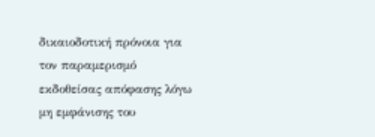δικαιοδοτική πρόνοια για τον παραμερισμό εκδοθείσας απόφασης λόγω μη εμφάνισης του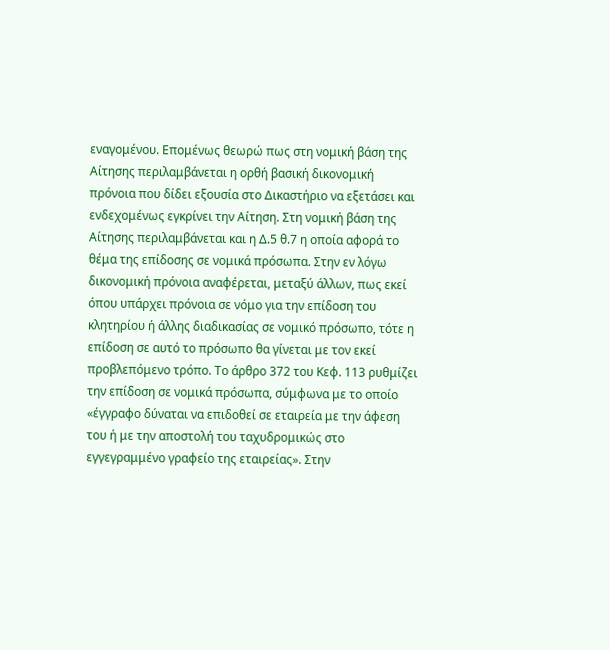εναγομένου. Επομένως θεωρώ πως στη νομική βάση της Αίτησης περιλαμβάνεται η ορθή βασική δικονομική πρόνοια που δίδει εξουσία στο Δικαστήριο να εξετάσει και ενδεχομένως εγκρίνει την Αίτηση. Στη νομική βάση της Αίτησης περιλαμβάνεται και η Δ.5 θ.7 η οποία αφορά το θέμα της επίδοσης σε νομικά πρόσωπα. Στην εν λόγω δικονομική πρόνοια αναφέρεται, μεταξύ άλλων, πως εκεί όπου υπάρχει πρόνοια σε νόμο για την επίδοση του κλητηρίου ή άλλης διαδικασίας σε νομικό πρόσωπο, τότε η επίδοση σε αυτό το πρόσωπο θα γίνεται με τον εκεί προβλεπόμενο τρόπο. Το άρθρο 372 του Κεφ. 113 ρυθμίζει την επίδοση σε νομικά πρόσωπα, σύμφωνα με το οποίο «έγγραφο δύναται να επιδοθεί σε εταιρεία με την άφεση του ή με την αποστολή του ταχυδρομικώς στο εγγεγραμμένο γραφείο της εταιρείας». Στην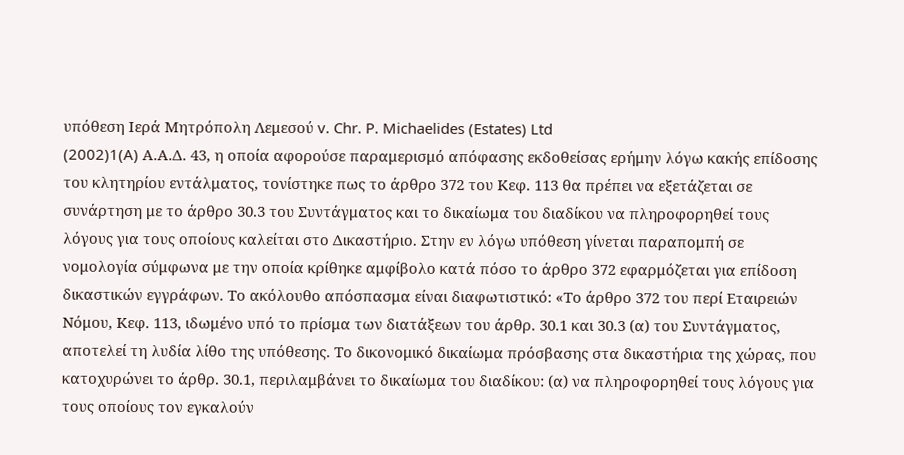υπόθεση Ιερά Μητρόπολη Λεμεσού v. Chr. P. Michaelides (Estates) Ltd
(2002)1(A) Α.Α.Δ. 43, η οποία αφορούσε παραμερισμό απόφασης εκδοθείσας ερήμην λόγω κακής επίδοσης του κλητηρίου εντάλματος, τονίστηκε πως το άρθρο 372 του Κεφ. 113 θα πρέπει να εξετάζεται σε συνάρτηση με το άρθρο 30.3 του Συντάγματος και το δικαίωμα του διαδίκου να πληροφορηθεί τους λόγους για τους οποίους καλείται στο Δικαστήριο. Στην εν λόγω υπόθεση γίνεται παραπομπή σε νομολογία σύμφωνα με την οποία κρίθηκε αμφίβολο κατά πόσο το άρθρο 372 εφαρμόζεται για επίδοση δικαστικών εγγράφων. Το ακόλουθο απόσπασμα είναι διαφωτιστικό: «Το άρθρο 372 του περί Εταιρειών Νόμου, Κεφ. 113, ιδωμένο υπό το πρίσμα των διατάξεων του άρθρ. 30.1 και 30.3 (α) του Συντάγματος, αποτελεί τη λυδία λίθο της υπόθεσης. Το δικονομικό δικαίωμα πρόσβασης στα δικαστήρια της χώρας, που κατοχυρώνει το άρθρ. 30.1, περιλαμβάνει το δικαίωμα του διαδίκου: (α) να πληροφορηθεί τους λόγους για τους οποίους τον εγκαλούν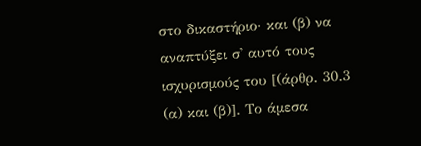στο δικαστήριο· και (β) να αναπτύξει σ' αυτό τους ισχυρισμούς του [(άρθρ. 30.3 (α) και (β)]. Το άμεσα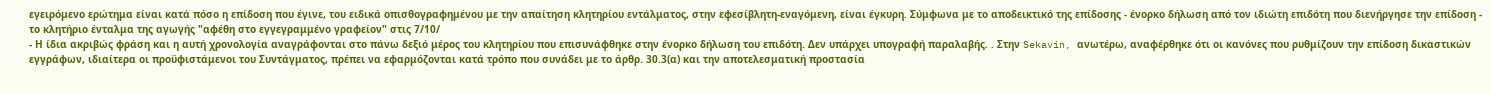εγειρόμενο ερώτημα είναι κατά πόσο η επίδοση που έγινε, του ειδικά οπισθογραφημένου με την απαίτηση κλητηρίου εντάλματος, στην εφεσίβλητη-εναγόμενη, είναι έγκυρη. Σύμφωνα με το αποδεικτικό της επίδοσης - ένορκο δήλωση από τον ιδιώτη επιδότη που διενήργησε την επίδοση - το κλητήριο ένταλμα της αγωγής "αφέθη στο εγγεγραμμένο γραφείον" στις 7/10/
- Η ίδια ακριβώς φράση και η αυτή χρονολογία αναγράφονται στο πάνω δεξιό μέρος του κλητηρίου που επισυνάφθηκε στην ένορκο δήλωση του επιδότη. Δεν υπάρχει υπογραφή παραλαβής. . Στην Sekavin, ανωτέρω, αναφέρθηκε ότι οι κανόνες που ρυθμίζουν την επίδοση δικαστικών εγγράφων, ιδιαίτερα οι προϋφιστάμενοι του Συντάγματος, πρέπει να εφαρμόζονται κατά τρόπο που συνάδει με το άρθρ. 30.3(α) και την αποτελεσματική προστασία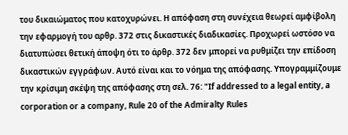του δικαιώματος που κατοχυρώνει. Η απόφαση στη συνέχεια θεωρεί αμφίβολη την εφαρμογή του αρθρ. 372 στις δικαστικές διαδικασίες. Προχωρεί ωστόσο να διατυπώσει θετική άποψη ότι το άρθρ. 372 δεν μπορεί να ρυθμίζει την επίδοση δικαστικών εγγράφων. Αυτό είναι και το νόημα της απόφασης. Υπογραμμίζουμε την κρίσιμη σκέψη της απόφασης στη σελ. 76: "If addressed to a legal entity, a corporation or a company, Rule 20 of the Admiralty Rules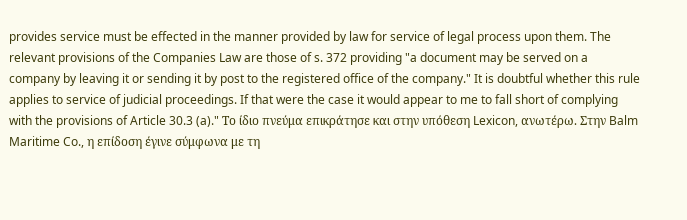provides service must be effected in the manner provided by law for service of legal process upon them. The relevant provisions of the Companies Law are those of s. 372 providing "a document may be served on a company by leaving it or sending it by post to the registered office of the company." It is doubtful whether this rule applies to service of judicial proceedings. If that were the case it would appear to me to fall short of complying with the provisions of Article 30.3 (a)." Το ίδιο πνεύμα επικράτησε και στην υπόθεση Lexicon, ανωτέρω. Στην Balm Maritime Co., η επίδοση έγινε σύμφωνα με τη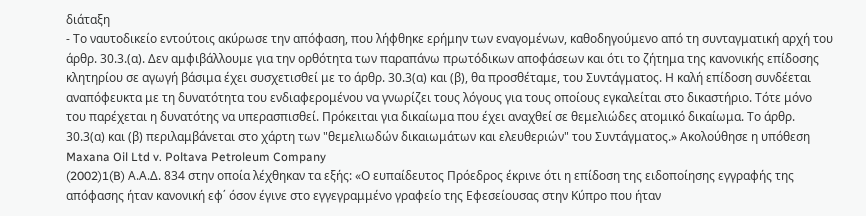διάταξη
- Το ναυτοδικείο εντούτοις ακύρωσε την απόφαση, που λήφθηκε ερήμην των εναγομένων, καθοδηγούμενο από τη συνταγματική αρχή του άρθρ. 30.3.(α). Δεν αμφιβάλλουμε για την ορθότητα των παραπάνω πρωτόδικων αποφάσεων και ότι το ζήτημα της κανονικής επίδοσης κλητηρίου σε αγωγή βάσιμα έχει συσχετισθεί με το άρθρ. 30.3(α) και (β), θα προσθέταμε, του Συντάγματος. Η καλή επίδοση συνδέεται αναπόφευκτα με τη δυνατότητα του ενδιαφερομένου να γνωρίζει τους λόγους για τους οποίους εγκαλείται στο δικαστήριο. Τότε μόνο του παρέχεται η δυνατότης να υπερασπισθεί. Πρόκειται για δικαίωμα που έχει αναχθεί σε θεμελιώδες ατομικό δικαίωμα. Το άρθρ. 30.3(α) και (β) περιλαμβάνεται στο χάρτη των "θεμελιωδών δικαιωμάτων και ελευθεριών" του Συντάγματος.» Ακολούθησε η υπόθεση Maxana Oil Ltd v. Poltava Petroleum Company
(2002)1(B) Α.Α.Δ. 834 στην οποία λέχθηκαν τα εξής: «Ο ευπαίδευτος Πρόεδρος έκρινε ότι η επίδοση της ειδοποίησης εγγραφής της απόφασης ήταν κανονική εφ΄ όσον έγινε στο εγγεγραμμένο γραφείο της Εφεσείουσας στην Κύπρο που ήταν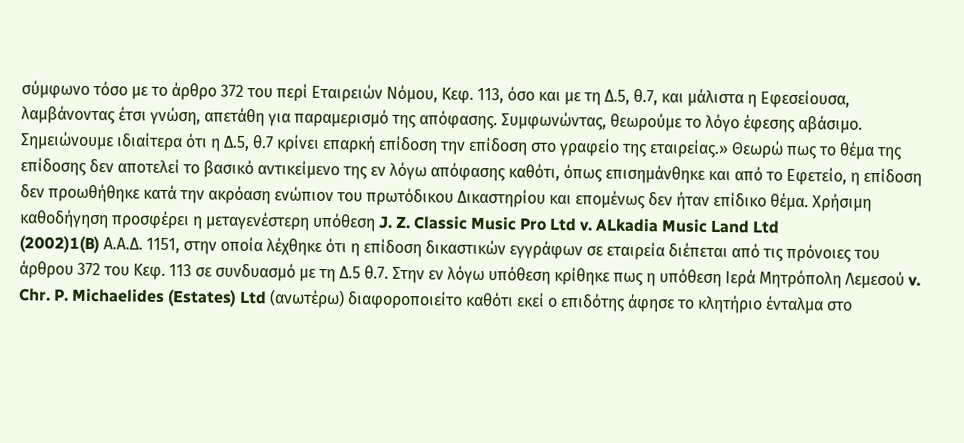σύμφωνο τόσο με το άρθρο 372 του περί Εταιρειών Νόμου, Κεφ. 113, όσο και με τη Δ.5, θ.7, και μάλιστα η Εφεσείουσα, λαμβάνοντας έτσι γνώση, απετάθη για παραμερισμό της απόφασης. Συμφωνώντας, θεωρούμε το λόγο έφεσης αβάσιμο. Σημειώνουμε ιδιαίτερα ότι η Δ.5, θ.7 κρίνει επαρκή επίδοση την επίδοση στο γραφείο της εταιρείας.» Θεωρώ πως το θέμα της επίδοσης δεν αποτελεί το βασικό αντικείμενο της εν λόγω απόφασης καθότι, όπως επισημάνθηκε και από το Εφετείο, η επίδοση δεν προωθήθηκε κατά την ακρόαση ενώπιον του πρωτόδικου Δικαστηρίου και επομένως δεν ήταν επίδικο θέμα. Χρήσιμη καθοδήγηση προσφέρει η μεταγενέστερη υπόθεση J. Z. Classic Music Pro Ltd v. ALkadia Music Land Ltd
(2002)1(B) Α.Α.Δ. 1151, στην οποία λέχθηκε ότι η επίδοση δικαστικών εγγράφων σε εταιρεία διέπεται από τις πρόνοιες του άρθρου 372 του Κεφ. 113 σε συνδυασμό με τη Δ.5 θ.7. Στην εν λόγω υπόθεση κρίθηκε πως η υπόθεση Ιερά Μητρόπολη Λεμεσού v. Chr. P. Michaelides (Estates) Ltd (ανωτέρω) διαφοροποιείτο καθότι εκεί ο επιδότης άφησε το κλητήριο ένταλμα στο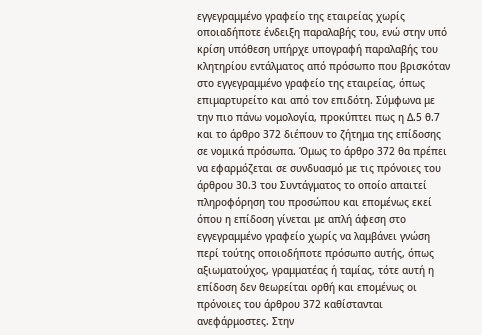εγγεγραμμένο γραφείο της εταιρείας χωρίς οποιαδήποτε ένδειξη παραλαβής του, ενώ στην υπό κρίση υπόθεση υπήρχε υπογραφή παραλαβής του κλητηρίου εντάλματος από πρόσωπο που βρισκόταν στο εγγεγραμμένο γραφείο της εταιρείας, όπως επιμαρτυρείτο και από τον επιδότη. Σύμφωνα με την πιο πάνω νομολογία, προκύπτει πως η Δ.5 θ.7 και το άρθρο 372 διέπουν το ζήτημα της επίδοσης σε νομικά πρόσωπα. Όμως το άρθρο 372 θα πρέπει να εφαρμόζεται σε συνδυασμό με τις πρόνοιες του άρθρου 30.3 του Συντάγματος το οποίο απαιτεί πληροφόρηση του προσώπου και επομένως εκεί όπου η επίδοση γίνεται με απλή άφεση στο εγγεγραμμένο γραφείο χωρίς να λαμβάνει γνώση περί τούτης οποιοδήποτε πρόσωπο αυτής, όπως αξιωματούχος, γραμματέας ή ταμίας, τότε αυτή η επίδοση δεν θεωρείται ορθή και επομένως οι πρόνοιες του άρθρου 372 καθίστανται ανεφάρμοστες. Στην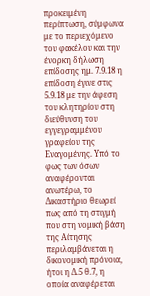προκειμένη περίπτωση, σύμφωνα με το περιεχόμενο του φακέλου και την ένορκη δήλωση επίδοσης ημ. 7.9.18 η επίδοση έγινε στις 5.9.18 με την άφεση του κλητηρίου στη διεύθυνση του εγγεγραμμένου γραφείου της Εναγομένης. Υπό το φως των όσων αναφέρονται ανωτέρω, το Δικαστήριο θεωρεί πως από τη στιγμή που στη νομική βάση της Αίτησης περιλαμβάνεται η δικονομική πρόνοια, ήτοι η Δ.5 θ.7, η οποία αναφέρεται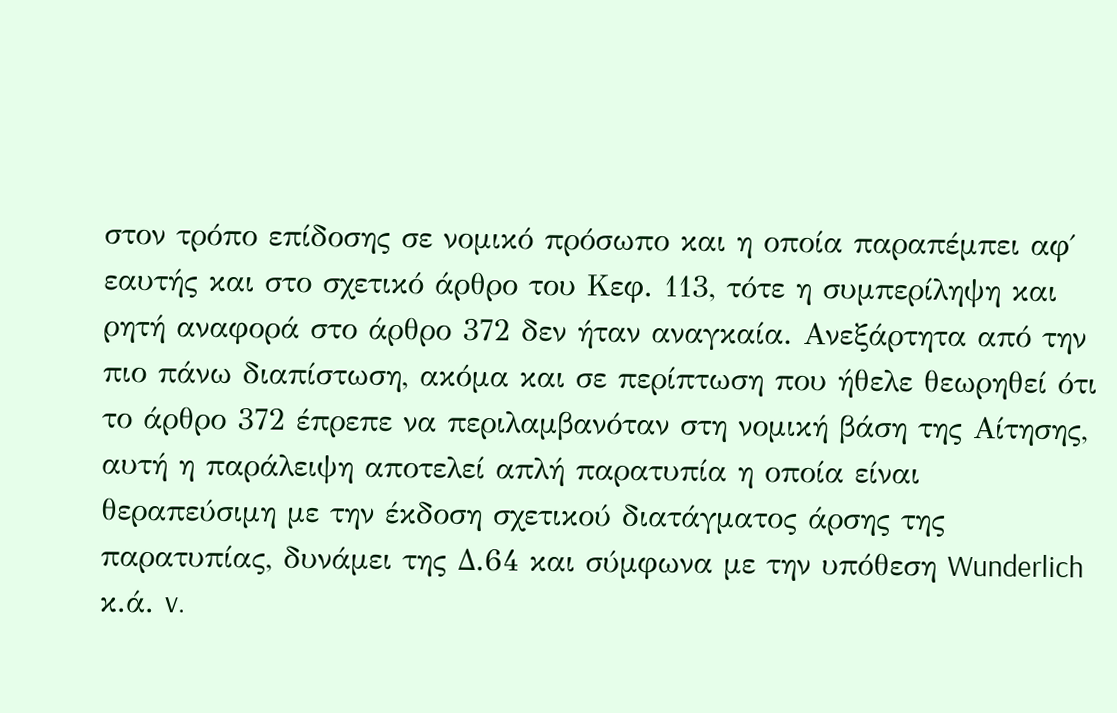στον τρόπο επίδοσης σε νομικό πρόσωπο και η οποία παραπέμπει αφ΄ εαυτής και στο σχετικό άρθρο του Κεφ. 113, τότε η συμπερίληψη και ρητή αναφορά στο άρθρο 372 δεν ήταν αναγκαία. Ανεξάρτητα από την πιο πάνω διαπίστωση, ακόμα και σε περίπτωση που ήθελε θεωρηθεί ότι το άρθρο 372 έπρεπε να περιλαμβανόταν στη νομική βάση της Αίτησης, αυτή η παράλειψη αποτελεί απλή παρατυπία η οποία είναι θεραπεύσιμη με την έκδοση σχετικού διατάγματος άρσης της παρατυπίας, δυνάμει της Δ.64 και σύμφωνα με την υπόθεση Wunderlich κ.ά. v.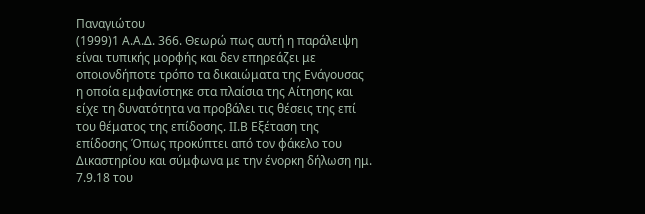Παναγιώτου
(1999)1 Α.Α.Δ. 366. Θεωρώ πως αυτή η παράλειψη είναι τυπικής μορφής και δεν επηρεάζει με οποιονδήποτε τρόπο τα δικαιώματα της Ενάγουσας η οποία εμφανίστηκε στα πλαίσια της Αίτησης και είχε τη δυνατότητα να προβάλει τις θέσεις της επί του θέματος της επίδοσης. ΙΙ.Β Εξέταση της επίδοσης Όπως προκύπτει από τον φάκελο του Δικαστηρίου και σύμφωνα με την ένορκη δήλωση ημ. 7.9.18 του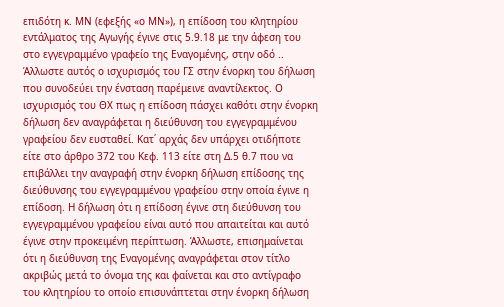επιδότη κ. ΜΝ (εφεξής «ο ΜΝ»), η επίδοση του κλητηρίου εντάλματος της Αγωγής έγινε στις 5.9.18 με την άφεση του στο εγγεγραμμένο γραφείο της Εναγομένης, στην οδό .. Άλλωστε αυτός ο ισχυρισμός του ΓΣ στην ένορκη του δήλωση που συνοδεύει την ένσταση παρέμεινε αναντίλεκτος. Ο ισχυρισμός του ΘΧ πως η επίδοση πάσχει καθότι στην ένορκη δήλωση δεν αναγράφεται η διεύθυνση του εγγεγραμμένου γραφείου δεν ευσταθεί. Κατ΄ αρχάς δεν υπάρχει οτιδήποτε είτε στο άρθρο 372 του Κεφ. 113 είτε στη Δ.5 θ.7 που να επιβάλλει την αναγραφή στην ένορκη δήλωση επίδοσης της διεύθυνσης του εγγεγραμμένου γραφείου στην οποία έγινε η επίδοση. Η δήλωση ότι η επίδοση έγινε στη διεύθυνση του εγγεγραμμένου γραφείου είναι αυτό που απαιτείται και αυτό έγινε στην προκειμένη περίπτωση. Άλλωστε, επισημαίνεται ότι η διεύθυνση της Εναγομένης αναγράφεται στον τίτλο ακριβώς μετά το όνομα της και φαίνεται και στο αντίγραφο του κλητηρίου το οποίο επισυνάπτεται στην ένορκη δήλωση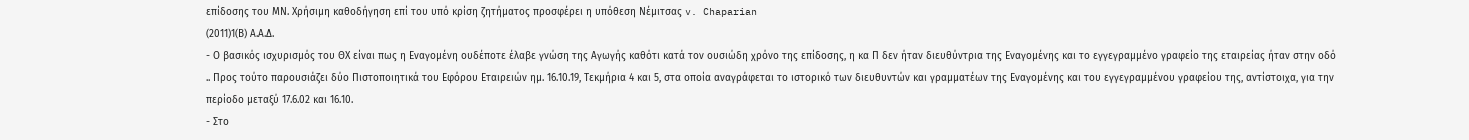επίδοσης του ΜΝ. Χρήσιμη καθοδήγηση επί του υπό κρίση ζητήματος προσφέρει η υπόθεση Νέμιτσας v. Chaparian
(2011)1(Β) Α.Α.Δ.
- Ο βασικός ισχυρισμός του ΘΧ είναι πως η Εναγομένη ουδέποτε έλαβε γνώση της Αγωγής καθότι κατά τον ουσιώδη χρόνο της επίδοσης, η κα Π δεν ήταν διευθύντρια της Εναγομένης και το εγγεγραμμένο γραφείο της εταιρείας ήταν στην οδό .. Προς τούτο παρουσιάζει δύο Πιστοποιητικά του Εφόρου Εταιρειών ημ. 16.10.19, Τεκμήρια 4 και 5, στα οποία αναγράφεται το ιστορικό των διευθυντών και γραμματέων της Εναγομένης και του εγγεγραμμένου γραφείου της, αντίστοιχα, για την περίοδο μεταξύ 17.6.02 και 16.10.
- Στο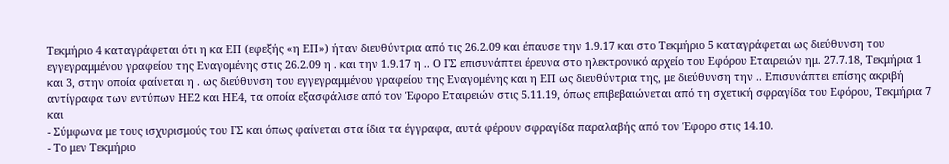Τεκμήριο 4 καταγράφεται ότι η κα ΕΠ (εφεξής «η ΕΠ») ήταν διευθύντρια από τις 26.2.09 και έπαυσε την 1.9.17 και στο Τεκμήριο 5 καταγράφεται ως διεύθυνση του εγγεγραμμένου γραφείου της Εναγομένης στις 26.2.09 η . και την 1.9.17 η .. Ο ΓΣ επισυνάπτει έρευνα στο ηλεκτρονικό αρχείο του Εφόρου Εταιρειών ημ. 27.7.18, Τεκμήρια 1 και 3, στην οποία φαίνεται η . ως διεύθυνση του εγγεγραμμένου γραφείου της Εναγομένης και η ΕΠ ως διευθύντρια της, με διεύθυνση την .. Επισυνάπτει επίσης ακριβή αντίγραφα των εντύπων ΗΕ2 και ΗΕ4, τα οποία εξασφάλισε από τον Έφορο Εταιρειών στις 5.11.19, όπως επιβεβαιώνεται από τη σχετική σφραγίδα του Εφόρου, Τεκμήρια 7 και
- Σύμφωνα με τους ισχυρισμούς του ΓΣ και όπως φαίνεται στα ίδια τα έγγραφα, αυτά φέρουν σφραγίδα παραλαβής από τον Έφορο στις 14.10.
- Το μεν Τεκμήριο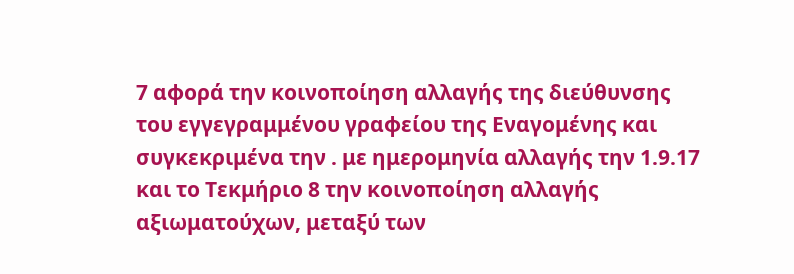7 αφορά την κοινοποίηση αλλαγής της διεύθυνσης του εγγεγραμμένου γραφείου της Εναγομένης και συγκεκριμένα την . με ημερομηνία αλλαγής την 1.9.17 και το Τεκμήριο 8 την κοινοποίηση αλλαγής αξιωματούχων, μεταξύ των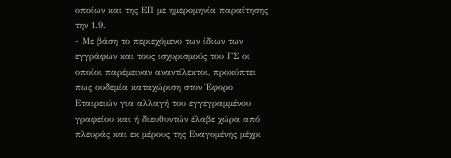οποίων και της ΕΠ με ημερομηνία παραίτησης την 1.9.
- Με βάση το περιεχόμενο των ίδιων των εγγράφων και τους ισχυρισμούς του ΓΣ οι οποίοι παρέμειναν αναντίλεκτοι, προκύπτει πως ουδεμία καταχώριση στον Έφορο Εταιρειών για αλλαγή του εγγεγραμμένου γραφείου και ή διευθυντών έλαβε χώρα από πλευράς και εκ μέρους της Εναγομένης μέχρι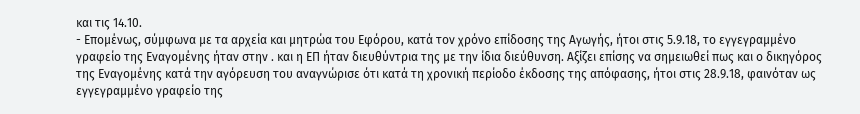και τις 14.10.
- Επομένως, σύμφωνα με τα αρχεία και μητρώα του Εφόρου, κατά τον χρόνο επίδοσης της Αγωγής, ήτοι στις 5.9.18, το εγγεγραμμένο γραφείο της Εναγομένης ήταν στην . και η ΕΠ ήταν διευθύντρια της με την ίδια διεύθυνση. Αξίζει επίσης να σημειωθεί πως και ο δικηγόρος της Εναγομένης κατά την αγόρευση του αναγνώρισε ότι κατά τη χρονική περίοδο έκδοσης της απόφασης, ήτοι στις 28.9.18, φαινόταν ως εγγεγραμμένο γραφείο της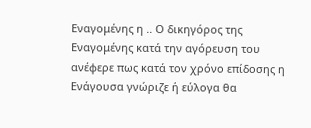Εναγομένης η .. Ο δικηγόρος της Εναγομένης κατά την αγόρευση του ανέφερε πως κατά τον χρόνο επίδοσης η Ενάγουσα γνώριζε ή εύλογα θα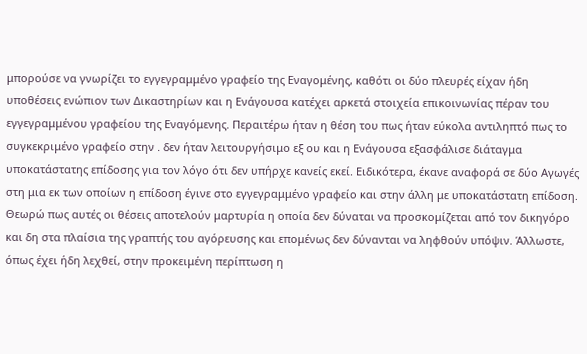μπορούσε να γνωρίζει το εγγεγραμμένο γραφείο της Εναγομένης, καθότι οι δύο πλευρές είχαν ήδη υποθέσεις ενώπιον των Δικαστηρίων και η Ενάγουσα κατέχει αρκετά στοιχεία επικοινωνίας πέραν του εγγεγραμμένου γραφείου της Εναγόμενης. Περαιτέρω ήταν η θέση του πως ήταν εύκολα αντιληπτό πως το συγκεκριμένο γραφείο στην . δεν ήταν λειτουργήσιμο εξ ου και η Ενάγουσα εξασφάλισε διάταγμα υποκατάστατης επίδοσης για τον λόγο ότι δεν υπήρχε κανείς εκεί. Ειδικότερα, έκανε αναφορά σε δύο Αγωγές στη μια εκ των οποίων η επίδοση έγινε στο εγγεγραμμένο γραφείο και στην άλλη με υποκατάστατη επίδοση. Θεωρώ πως αυτές οι θέσεις αποτελούν μαρτυρία η οποία δεν δύναται να προσκομίζεται από τον δικηγόρο και δη στα πλαίσια της γραπτής του αγόρευσης και επομένως δεν δύνανται να ληφθούν υπόψιν. Άλλωστε, όπως έχει ήδη λεχθεί, στην προκειμένη περίπτωση η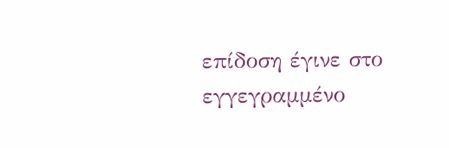επίδοση έγινε στο εγγεγραμμένο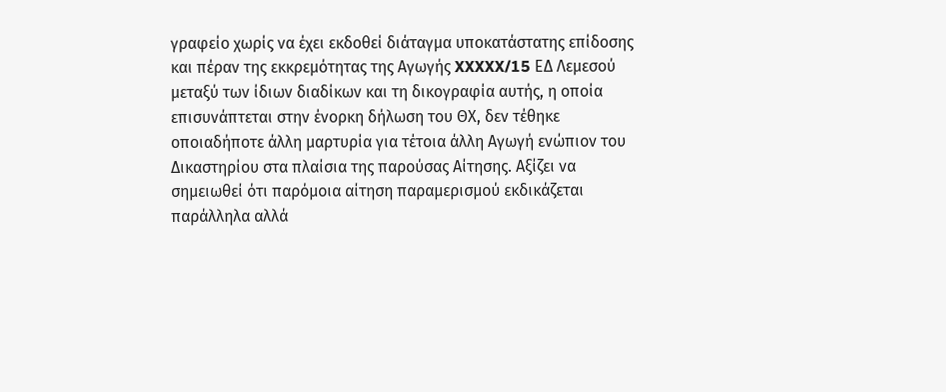γραφείο χωρίς να έχει εκδοθεί διάταγμα υποκατάστατης επίδοσης και πέραν της εκκρεμότητας της Αγωγής XXXXX/15 ΕΔ Λεμεσού μεταξύ των ίδιων διαδίκων και τη δικογραφία αυτής, η οποία επισυνάπτεται στην ένορκη δήλωση του ΘΧ, δεν τέθηκε οποιαδήποτε άλλη μαρτυρία για τέτοια άλλη Αγωγή ενώπιον του Δικαστηρίου στα πλαίσια της παρούσας Αίτησης. Αξίζει να σημειωθεί ότι παρόμοια αίτηση παραμερισμού εκδικάζεται παράλληλα αλλά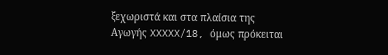ξεχωριστά και στα πλαίσια της Αγωγής XXXXX/18, όμως πρόκειται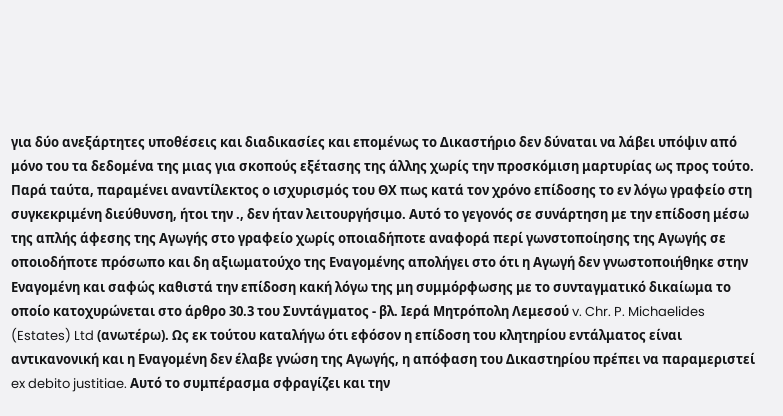για δύο ανεξάρτητες υποθέσεις και διαδικασίες και επομένως το Δικαστήριο δεν δύναται να λάβει υπόψιν από μόνο του τα δεδομένα της μιας για σκοπούς εξέτασης της άλλης χωρίς την προσκόμιση μαρτυρίας ως προς τούτο. Παρά ταύτα, παραμένει αναντίλεκτος ο ισχυρισμός του ΘΧ πως κατά τον χρόνο επίδοσης το εν λόγω γραφείο στη συγκεκριμένη διεύθυνση, ήτοι την ., δεν ήταν λειτουργήσιμο. Αυτό το γεγονός σε συνάρτηση με την επίδοση μέσω της απλής άφεσης της Αγωγής στο γραφείο χωρίς οποιαδήποτε αναφορά περί γωνστοποίησης της Αγωγής σε οποιοδήποτε πρόσωπο και δη αξιωματούχο της Εναγομένης απολήγει στο ότι η Αγωγή δεν γνωστοποιήθηκε στην Εναγομένη και σαφώς καθιστά την επίδοση κακή λόγω της μη συμμόρφωσης με το συνταγματικό δικαίωμα το οποίο κατοχυρώνεται στο άρθρο 30.3 του Συντάγματος - βλ. Ιερά Μητρόπολη Λεμεσού v. Chr. P. Michaelides (Estates) Ltd (ανωτέρω). Ως εκ τούτου καταλήγω ότι εφόσον η επίδοση του κλητηρίου εντάλματος είναι αντικανονική και η Εναγομένη δεν έλαβε γνώση της Αγωγής, η απόφαση του Δικαστηρίου πρέπει να παραμεριστεί ex debito justitiae. Αυτό το συμπέρασμα σφραγίζει και την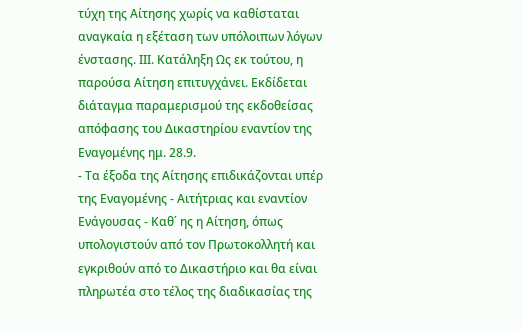τύχη της Αίτησης χωρίς να καθίσταται αναγκαία η εξέταση των υπόλοιπων λόγων ένστασης. ΙΙΙ. Κατάληξη Ως εκ τούτου, η παρούσα Αίτηση επιτυγχάνει. Εκδίδεται διάταγμα παραμερισμού της εκδοθείσας απόφασης του Δικαστηρίου εναντίον της Εναγομένης ημ. 28.9.
- Τα έξοδα της Αίτησης επιδικάζονται υπέρ της Εναγομένης - Αιτήτριας και εναντίον Ενάγουσας - Καθ΄ ης η Αίτηση, όπως υπολογιστούν από τον Πρωτοκολλητή και εγκριθούν από το Δικαστήριο και θα είναι πληρωτέα στο τέλος της διαδικασίας της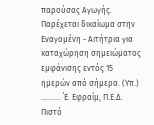παρούσας Αγωγής. Παρέχεται δικαίωμα στην Εναγομένη - Αιτήτρια για καταχώρηση σημειώματος εμφάνισης εντός 15 ημερών από σήμερα. (Υπ.) .......... ΄Ε. Εφραίμ, Π.Ε.Δ. Πιστό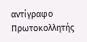αντίγραφο Πρωτοκολλητής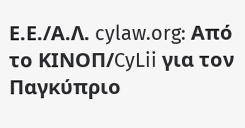Ε.Ε./Α.Λ. cylaw.org: Από το ΚΙΝOΠ/CyLii για τον Παγκύπριο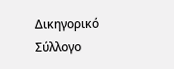Δικηγορικό Σύλλογο